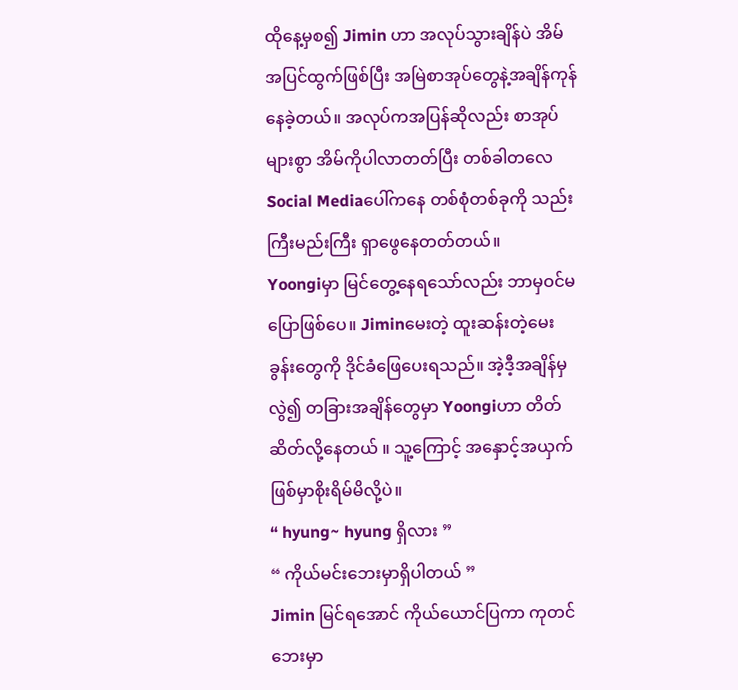ထိုနေ့မှစ၍ Jimin ဟာ အလုပ်သွားချိန်ပဲ အိမ်အပြင်ထွက်ဖြစ်ပြီး အမြဲစာအုပ်တွေနဲ့အချိန်ကုန်နေခဲ့တယ်။ အလုပ်ကအပြန်ဆိုလည်း စာအုပ်များစွာ အိမ်ကိုပါလာတတ်ပြီး တစ်ခါတလေ Social Mediaပေါ်ကနေ တစ်စုံတစ်ခုကို သည်းကြီးမည်းကြီး ရှာဖွေနေတတ်တယ်။
Yoongiမှာ မြင်တွေ့နေရသော်လည်း ဘာမှဝင်မပြောဖြစ်ပေ။ Jiminမေးတဲ့ ထူးဆန်းတဲ့မေးခွန်းတွေကို ဒိုင်ခံဖြေပေးရသည်။ အဲ့ဒီ့အချိန်မှလွဲ၍ တခြားအချိန်တွေမှာ Yoongiဟာ တိတ်ဆိတ်လို့နေတယ် ။ သူ့ကြောင့် အနှောင့်အယှက်ဖြစ်မှာစိုးရိမ်မိလို့ပဲ။
“ hyung~ hyung ရှိလား ”
“ ကိုယ်မင်းဘေးမှာရှိပါတယ် ”
Jimin မြင်ရအောင် ကိုယ်ယောင်ပြကာ ကုတင်ဘေးမှာ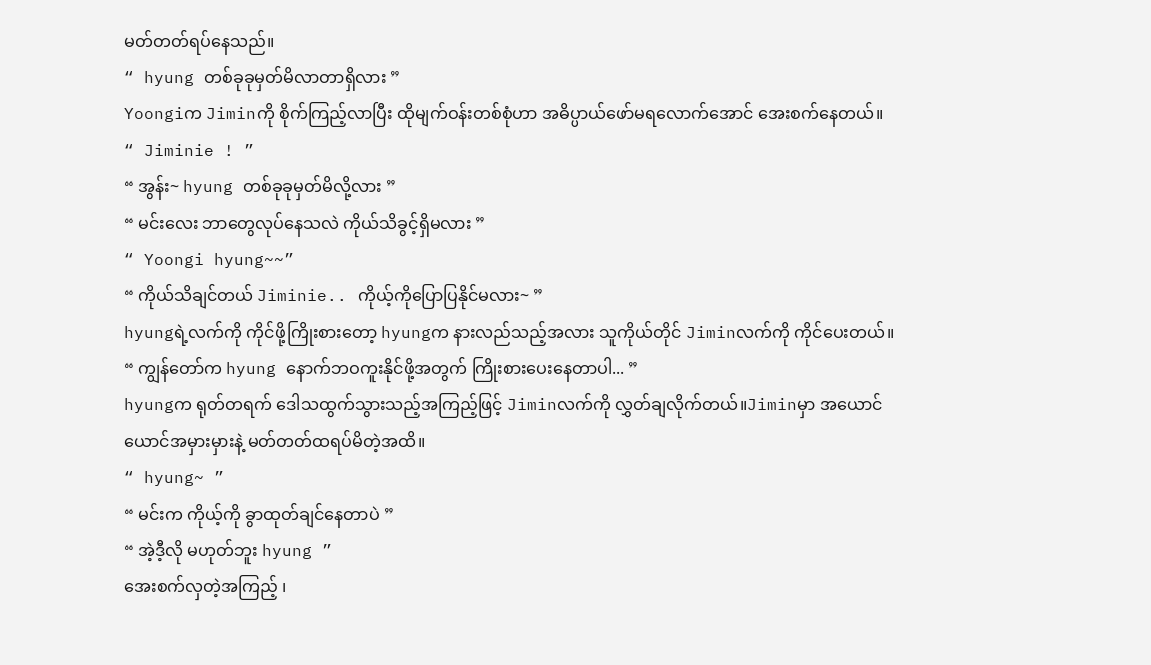မတ်တတ်ရပ်နေသည်။
“ hyung တစ်ခုခုမှတ်မိလာတာရှိလား ”
Yoongiက Jiminကို စိုက်ကြည့်လာပြီး ထိုမျက်ဝန်းတစ်စုံဟာ အဓိပ္ပာယ်ဖော်မရလောက်အောင် အေးစက်နေတယ်။
“ Jiminie ! ”
“ အွန်း~ hyung တစ်ခုခုမှတ်မိလို့လား ”
“ မင်းလေး ဘာတွေလုပ်နေသလဲ ကိုယ်သိခွင့်ရှိမလား ”
“ Yoongi hyung~~”
“ ကိုယ်သိချင်တယ် Jiminie.. ကိုယ့်ကိုပြောပြနိုင်မလား~ ”
hyungရဲ့လက်ကို ကိုင်ဖို့ကြိုးစားတော့ hyungက နားလည်သည့်အလား သူကိုယ်တိုင် Jiminလက်ကို ကိုင်ပေးတယ်။
“ ကျွန်တော်က hyung နောက်ဘဝကူးနိုင်ဖို့အတွက် ကြိုးစားပေးနေတာပါ... ”
hyungက ရုတ်တရက် ဒေါသထွက်သွားသည့်အကြည့်ဖြင့် Jiminလက်ကို လွှတ်ချလိုက်တယ်။Jiminမှာ အယောင်ယောင်အမှားမှားနဲ့ မတ်တတ်ထရပ်မိတဲ့အထိ။
“ hyung~ ”
“ မင်းက ကိုယ့်ကို ခွာထုတ်ချင်နေတာပဲ ”
“ အဲ့ဒီ့လို မဟုတ်ဘူး hyung ”
အေးစက်လှတဲ့အကြည့် ၊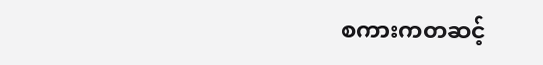စကားကတဆင့်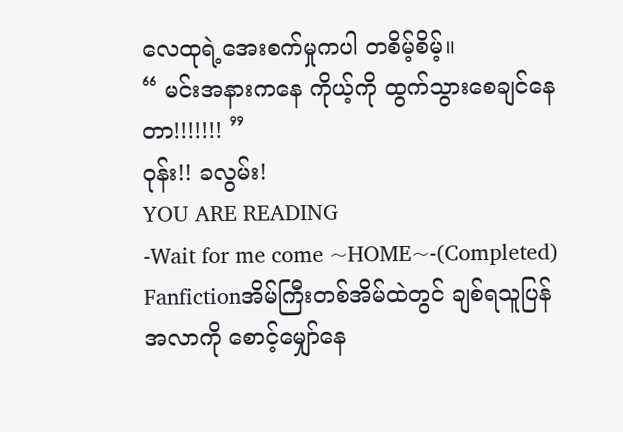လေထုရဲ့အေးစက်မှုကပါ တစိမ့်စိမ့်။
“ မင်းအနားကနေ ကိုယ့်ကို ထွက်သွားစေချင်နေတာ!!!!!!! ”
ဝုန်း!! ခလွမ်း!
YOU ARE READING
-Wait for me come ~HOME~-(Completed)
Fanfictionအိမ်ကြီးတစ်အိမ်ထဲတွင် ချစ်ရသူပြန်အလာကို စောင့်မျှော်နေ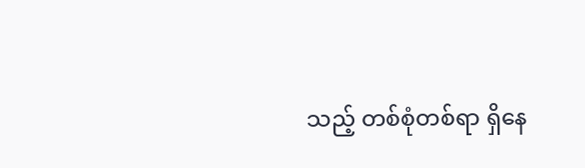သည့် တစ်စုံတစ်ရာ ရှိနေ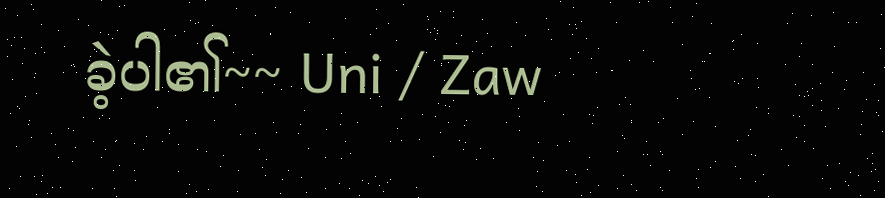ခဲ့ပါ၏~~ Uni / Zaw